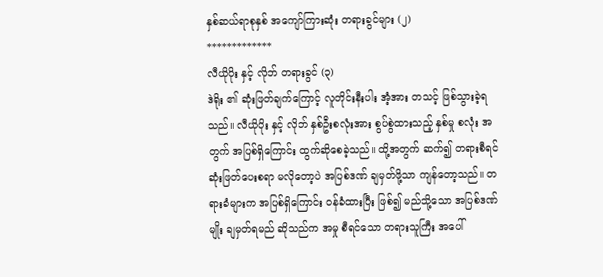နှစ်ဆယ်ရာစုနှစ် အကျော်ကြားဆုံး တရားခွင်များ (၂)
*************
လီယိုပိုး နှင့် လိုဘ် တရားခွင် (၃)
ဒဲရိုး ၏ ဆုံးဖြတ်ချက်ကြောင့် လူတိုင်းနီးပါး အံ့အား တသင့် ဖြစ်သွားခဲ့ရသည်။ လီယိုပိုး နှင့် လိုဘ် နှစ်ဦးစလုံးအား စွပ်စွဲထားသည့် နှစ်မှု စလုံး အတွက် အပြစ်ရှိကြောင်း ထွက်ဆိုစေခဲ့သည်။ ထို့အတွက် ဆက်၍ တရားစီရင် ဆုံးဖြတ်ပေးစရာ မလိုတော့ပဲ အပြစ်ဒဏ် ချမှတ်ဖို့သာ ကျန်တော့သည်။ တရားခံများက အပြစ်ရှိကြောင်း ဝန်ခံထားပြီး ဖြစ်၍ မည်သို့သော အပြစ်ဒဏ်မျိုး ချမှတ်ရမည် ဆိုသည်က အမှု စီရင်သော တရားသူကြီး အပေါ်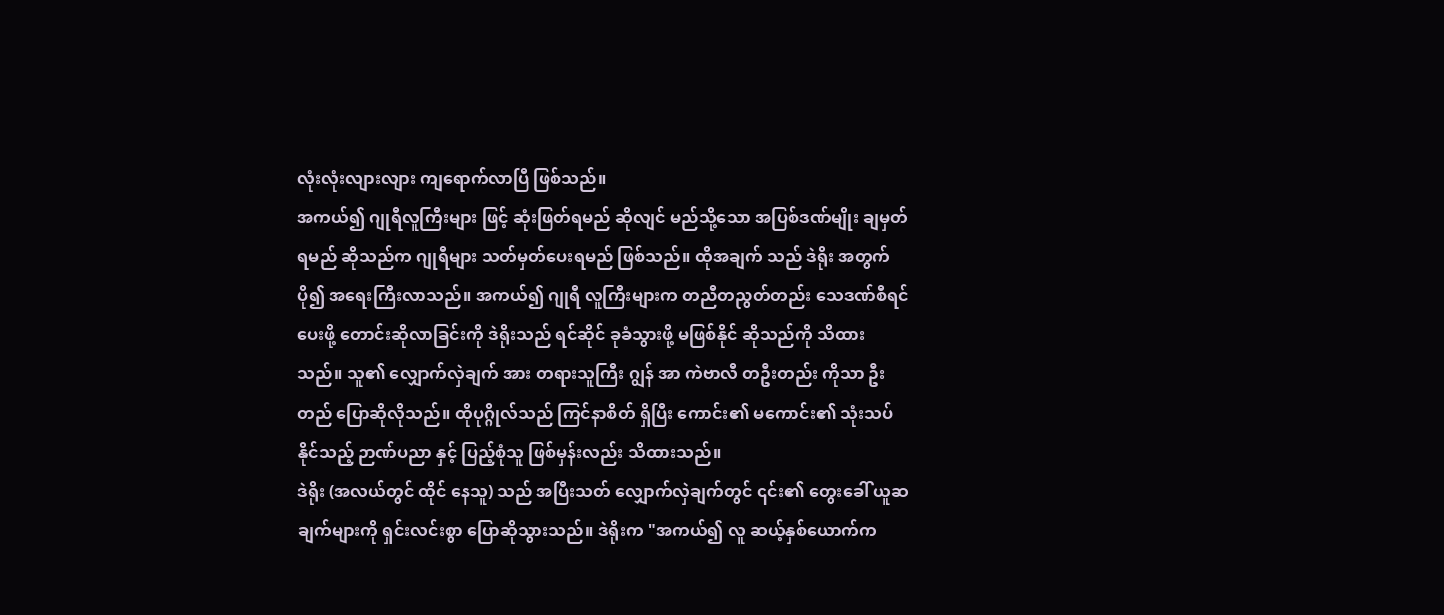လုံးလုံးလျားလျား ကျရောက်လာပြီ ဖြစ်သည်။
အကယ်၍ ဂျုရီလူကြီးများ ဖြင့် ဆုံးဖြတ်ရမည် ဆိုလျင် မည်သို့သော အပြစ်ဒဏ်မျိုး ချမှတ်ရမည် ဆိုသည်က ဂျုရီများ သတ်မှတ်ပေးရမည် ဖြစ်သည်။ ထိုအချက် သည် ဒဲရိုး အတွက် ပို၍ အရေးကြီးလာသည်။ အကယ်၍ ဂျုရီ လူကြီးများက တညီတညွတ်တည်း သေဒဏ်စီရင်ပေးဖို့ တောင်းဆိုလာခြင်းကို ဒဲရိုးသည် ရင်ဆိုင် ခုခံသွားဖို့ မဖြစ်နိုင် ဆိုသည်ကို သိထားသည်။ သူ၏ လျှောက်လှဲချက် အား တရားသူကြီး ဂျွန် အာ ကဲဗာလီ တဦးတည်း ကိုသာ ဦးတည် ပြောဆိုလိုသည်။ ထိုပုဂ္ဂိုလ်သည် ကြင်နာစိတ် ရှိပြီး ကောင်း၏ မကောင်း၏ သုံးသပ် နိုင်သည့် ဉာဏ်ပညာ နှင့် ပြည့်စုံသူ ဖြစ်မှန်းလည်း သိထားသည်။
ဒဲရိုး (အလယ်တွင် ထိုင် နေသူ) သည် အပြီးသတ် လျှောက်လှဲချက်တွင် ၎င်း၏ တွေးခေါ် ယူဆချက်များကို ရှင်းလင်းစွာ ပြောဆိုသွားသည်။ ဒဲရိုးက "အကယ်၍ လူ ဆယ့်နှစ်ယောက်က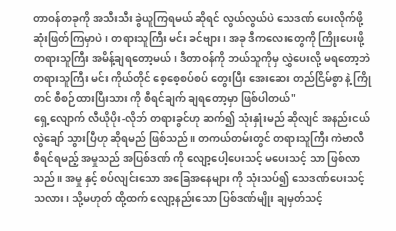တာဝန်တခုကို အသီးသီး ခွဲယူကြရမယ် ဆိုရင် လွယ်လွယ်ပဲ သေဒဏ် ပေးလိုက်ဖို့ ဆုံးဖြတ်ကြမှာပဲ၊ တရားသူကြီး မင်း ခင်ဗျား၊ အခု ဒီကလေးတွေကို ကြိုးပေးဖို့ တရားသူကြီး အမိန့်ချရတော့မယ်၊ ဒီတာဝန်ကို ဘယ်သူကိုမှ လွှဲပေးလို့ မရတော့ဘဲ တရားသူကြီး မင်း ကိုယ်တိုင် စေ့စေ့စပ်စပ် တွေးပြီး အေးဆေး တည်ငြိမ်စွာ နဲ့ ကြိုတင် စီစဉ်ထားပြီးသား ကို စီရင်ချက် ချရတော့မှာ ဖြစ်ပါတယ်"
ရှေ့လျောက် လီယိုပိုး-လိုဘ် တရားခွင်ဟု ဆက်၍ သုံးနှုံးမည် ဆိုလျင် အနည်းငယ် လွဲချော် သွားပြီဟု ဆိုရမည် ဖြစ်သည်။ တကယ်တမ်းတွင် တရားသူကြီး ကဲဗာလီ စီရင်ရမည့် အမှုသည် အပြစ်ဒဏ် ကို လျော့ပေါ့ပေးသင့် မပေးသင့် သာ ဖြစ်လာသည်။ အမှု နှင့် စပ်လျင်းသော အခြေအနေများ ကို သုံးသပ်၍ သေဒဏ်ပေးသင့်သလား၊ သို့မဟုတ် ထို့ထက် လျော့နည်းသော ပြစ်ဒဏ်မျိုး ချမှတ်သင့်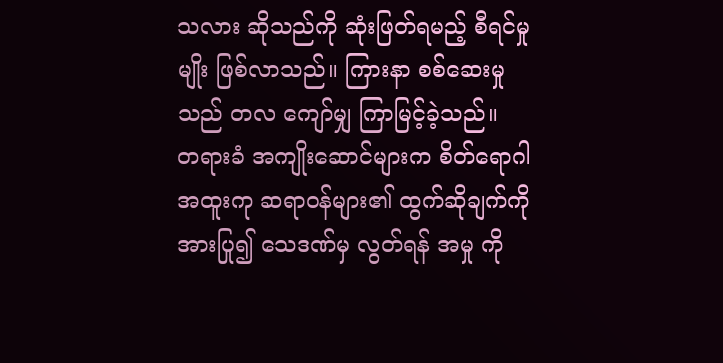သလား ဆိုသည်ကို ဆုံးဖြတ်ရမည့် စီရင်မှု မျိုး ဖြစ်လာသည်။ ကြားနာ စစ်ဆေးမှု သည် တလ ကျော်မျှ ကြာမြင့်ခဲ့သည်။
တရားခံ အကျိုးဆောင်များက စိတ်ရောဂါ အထူးကု ဆရာဝန်များ၏ ထွက်ဆိုချက်ကို အားပြု၍ သေဒဏ်မှ လွတ်ရန် အမှု ကို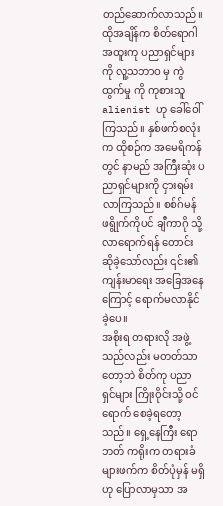တည်ဆောက်လာသည်။ ထိုအချိန်က စိတ်ရောဂါ အထူးကု ပညာရှင်များကို လူ့သဘာဝ မှ ကွဲထွက်မှု ကို ကုစားသူ alienist ဟု ခေါ်ဝေါ်ကြသည်။ နှစ်ဖက်စလုံးက ထိုစဉ်က အမေရိကန် တွင် နာမည် အကြီးဆုံး ပညာရှင်များကို ငှားရမ်းလာကြသည်။ စစ်ဂ်မန် ဖရွိုက်ကိုပင် ချီကာဂို သို့ လာရောက်ရန် တောင်းဆိုခဲ့သော်လည်း ၎င်း၏ ကျန်းမာရေး အခြေအနေကြောင့် ရောက်မလာနိုင်ခဲ့ပေ။
အစိုးရ တရားလို အဖွဲ့သည်လည်း မတတ်သာတော့ဘဲ စိတ်ကု ပညာရှင်များ ကြိုးဝိုင်းသို့ ဝင်ရောက် စေခဲ့ရတော့သည်။ ရှေ့နေကြီး ရောဘတ် ကရိုးက တရားခံများဖက်က စိတ်ပုံမှန် မရှိဟု ပြောလာမှသာ အ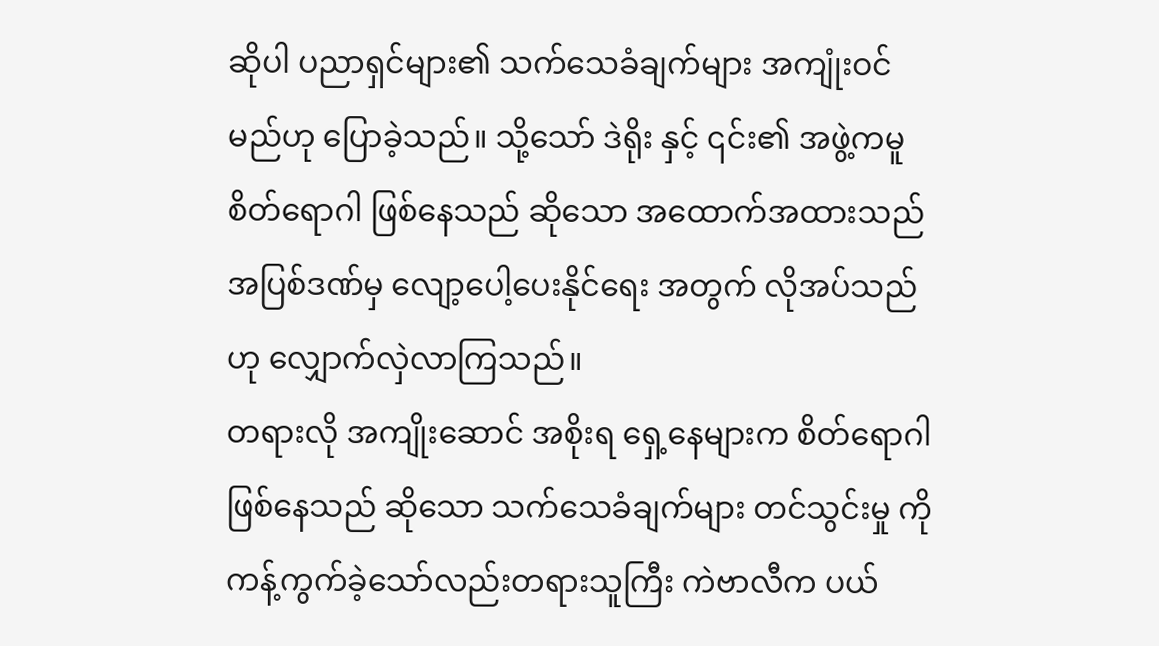ဆိုပါ ပညာရှင်များ၏ သက်သေခံချက်များ အကျုံးဝင်မည်ဟု ပြောခဲ့သည်။ သို့သော် ဒဲရိုး နှင့် ၎င်း၏ အဖွဲ့ကမူ စိတ်ရောဂါ ဖြစ်နေသည် ဆိုသော အထောက်အထားသည် အပြစ်ဒဏ်မှ လျော့ပေါ့ပေးနိုင်ရေး အတွက် လိုအပ်သည်ဟု လျှောက်လှဲလာကြသည်။
တရားလို အကျိုးဆောင် အစိုးရ ရှေ့နေများက စိတ်ရောဂါ ဖြစ်နေသည် ဆိုသော သက်သေခံချက်များ တင်သွင်းမှု ကို ကန့်ကွက်ခဲ့သော်လည်းတရားသူကြီး ကဲဗာလီက ပယ်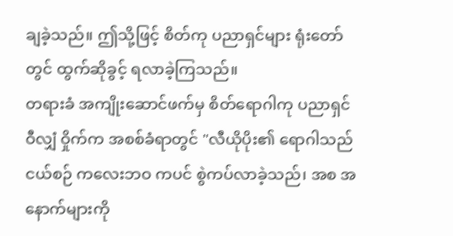ချခဲ့သည်။ ဤသို့ဖြင့် စိတ်ကု ပညာရှင်များ ရုံးတော်တွင် ထွက်ဆိုခွင့် ရလာခဲ့ကြသည်။
တရားခံ အကျိုးဆောင်ဖက်မှ စိတ်ရောဂါကု ပညာရှင် ဝီလျှံ ဝှိုက်က အစစ်ခံရာတွင် "လီယိုပိုး၏ ရောဂါသည် ငယ်စဉ် ကလေးဘဝ ကပင် စွဲကပ်လာခဲ့သည်၊ အစ အနောက်များကို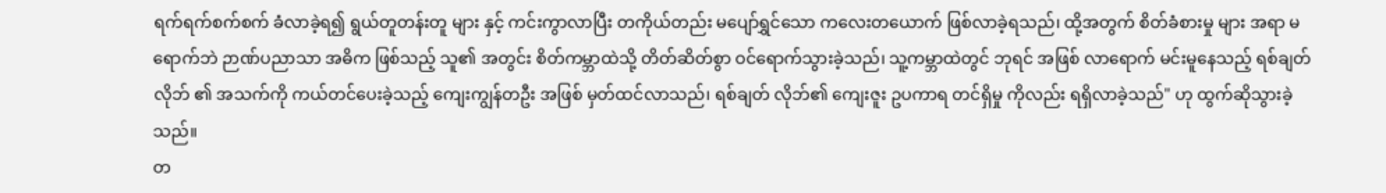ရက်ရက်စက်စက် ခံလာခဲ့ရ၍ ရွယ်တူတန်းတူ များ နှင့် ကင်းကွာလာပြီး တကိုယ်တည်း မပျော်ရွှင်သော ကလေးတယောက် ဖြစ်လာခဲ့ရသည်၊ ထို့အတွက် စိတ်ခံစားမှု များ အရာ မရောက်ဘဲ ဉာဏ်ပညာသာ အဓိက ဖြစ်သည့် သူ၏ အတွင်း စိတ်ကမ္ဘာထဲသို့ တိတ်ဆိတ်စွာ ဝင်ရောက်သွားခဲ့သည်၊ သူ့ကမ္ဘာထဲတွင် ဘုရင် အဖြစ် လာရောက် မင်းမူနေသည့် ရစ်ချတ် လိုဘ် ၏ အသက်ကို ကယ်တင်ပေးခဲ့သည့် ကျေးကျွန်တဦး အဖြစ် မှတ်ထင်လာသည်၊ ရစ်ချတ် လိုဘ်၏ ကျေးဇူး ဥပကာရ တင်ရှိမှု ကိုလည်း ရရှိလာခဲ့သည်" ဟု ထွက်ဆိုသွားခဲ့သည်။
တ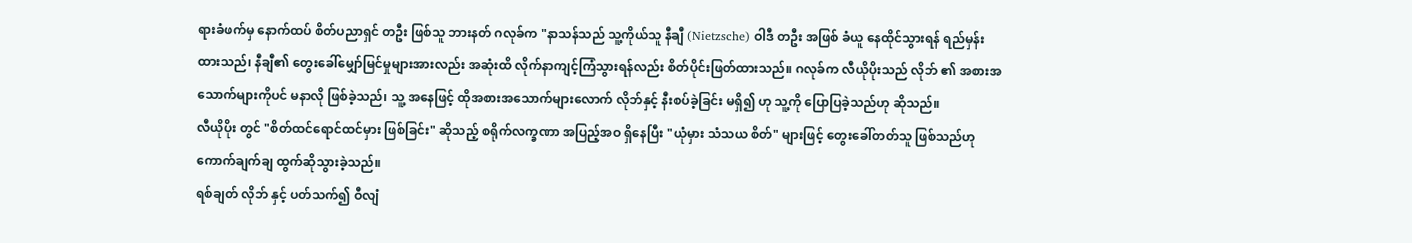ရားခံဖက်မှ နောက်ထပ် စိတ်ပညာရှင် တဦး ဖြစ်သူ ဘားနတ် ဂလုခ်က "နာသန်သည် သူ့ကိုယ်သူ နီချီ (Nietzsche) ဝါဒီ တဦး အဖြစ် ခံယူ နေထိုင်သွားရန် ရည်မှန်းထားသည်၊ နီချီ၏ တွေးခေါ်မျှော်မြင်မှုများအားလည်း အဆုံးထိ လိုက်နာကျင့်ကြံသွားရန်လည်း စိတ်ပိုင်းဖြတ်ထားသည်။ ဂလုခ်က လီယိုပိုးသည် လိုဘ် ၏ အစားအသောက်များကိုပင် မနာလို ဖြစ်ခဲ့သည်၊ သူ့ အနေဖြင့် ထိုအစားအသောက်များလောက် လိုဘ်နှင့် နီးစပ်ခဲ့ခြင်း မရှိ၍ ဟု သူ့ကို ပြောပြခဲ့သည်ဟု ဆိုသည်။
လီယိုပိုး တွင် "စိတ်ထင်ရောင်ထင်မှား ဖြစ်ခြင်း" ဆိုသည့် စရိုက်လက္ခဏာ အပြည့်အဝ ရှိနေပြီး "ယုံမှား သံသယ စိတ်" များဖြင့် တွေးခေါ်တတ်သူ ဖြစ်သည်ဟု ကောက်ချက်ချ ထွက်ဆိုသွားခဲ့သည်။
ရစ်ချတ် လိုဘ် နှင့် ပတ်သက်၍ ဝီလျံ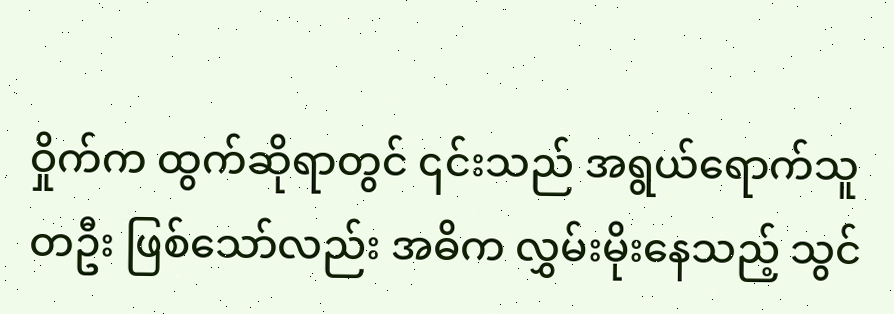ဝှိုက်က ထွက်ဆိုရာတွင် ၎င်းသည် အရွယ်ရောက်သူ တဦး ဖြစ်သော်လည်း အဓိက လွှမ်းမိုးနေသည့် သွင်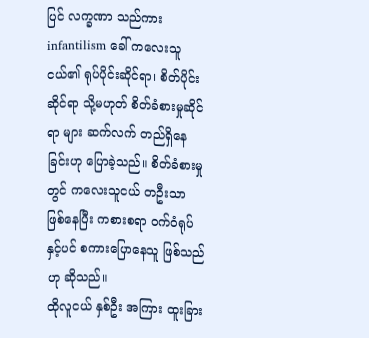ပြင် လက္ခဏာ သည်ကား infantilism ခေါ် ကလေးသူငယ်၏ ရုပ်ပိုင်းဆိုင်ရာ၊ စိတ်ပိုင်းဆိုင်ရာ သို့မဟုတ် စိတ်ခံစားမှုဆိုင်ရာ များ ဆက်လက် တည်ရှိနေခြင်းဟု ပြောခဲ့သည်။ စိတ်ခံစားမှု တွင် ကလေးသူငယ် တဦးသာ ဖြစ်နေပြီး ကစားစရာ ဝက်ဝံရုပ်နှင့်ပင် စကားပြောနေသူ ဖြစ်သည်ဟု ဆိုသည်။
ထိုလူငယ် နှစ်ဦး အကြား ထူးခြား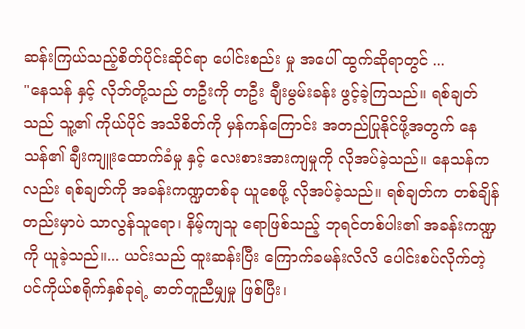ဆန်းကြယ်သည့်စိတ်ပိုင်းဆိုင်ရာ ပေါင်းစည်း မှု အပေါ် ထွက်ဆိုရာတွင် ...
"နေသန် နှင့် လိုဘ်တို့သည် တဦးကို တဦး ချီးမွမ်းခန်း ဖွင့်ခဲ့ကြသည်။ ရစ်ချတ်သည် သူ့၏ ကိုယ်ပိုင် အသိစိတ်ကို မှန်ကန်ကြောင်း အတည်ပြုနိုင်ဖို့အတွက် နေသန်၏ ချီးကျူးထောက်ခံမှု နှင့် လေးစားအားကျမှုကို လိုအပ်ခဲ့သည်။ နေသန်ကလည်း ရစ်ချတ်ကို အခန်းကဏ္ဍတစ်ခု ယူစေဖို့ လိုအပ်ခဲ့သည်။ ရစ်ချတ်က တစ်ချိန်တည်းမှာပဲ သာလွန်သူရော၊ နိမ့်ကျသူ ရောဖြစ်သည့် ဘုရင်တစ်ပါး၏ အခန်းကဏ္ဍကို ယူခဲ့သည်။... ယင်းသည် ထူးဆန်းပြီး ကြောက်ခမန်းလိလိ ပေါင်းစပ်လိုက်တဲ့ ပင်ကိုယ်စရိုက်နှစ်ခုရဲ့ ဓာတ်တူညီမျှမှု ဖြစ်ပြီး၊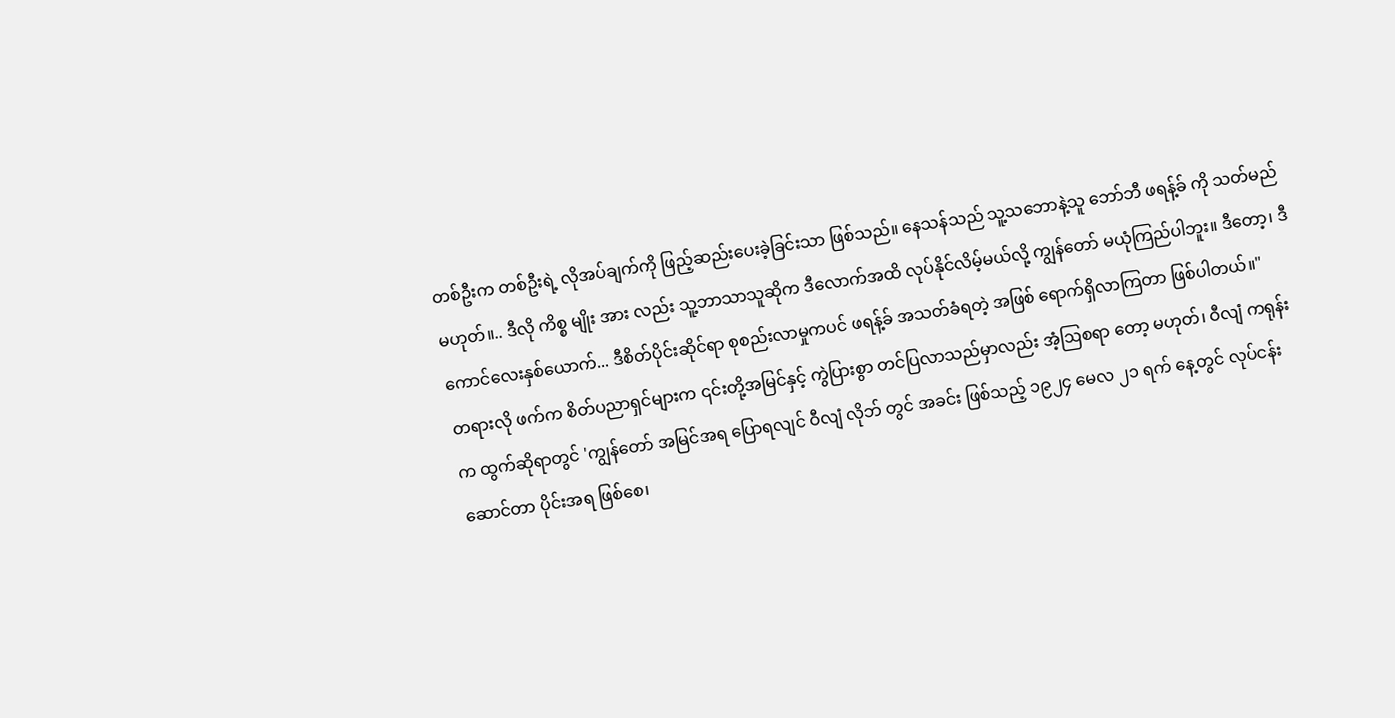တစ်ဦးက တစ်ဦးရဲ့ လိုအပ်ချက်ကို ဖြည့်ဆည်းပေးခဲ့ခြင်းသာ ဖြစ်သည်။ နေသန်သည် သူ့သဘောနဲ့သူ ဘော်ဘီ ဖရန့်ခ် ကို သတ်မည် မဟုတ်။.. ဒီလို ကိစ္စ မျိုး အား လည်း သူ့ဘာသာသူဆိုက ဒီလောက်အထိ လုပ်နိုင်လိမ့်မယ်လို့ ကျွန်တော် မယုံကြည်ပါဘူး။ ဒီတော့၊ ဒီကောင်လေးနှစ်ယောက်... ဒီစိတ်ပိုင်းဆိုင်ရာ စုစည်းလာမှုကပင် ဖရန့်ခ် အသတ်ခံရတဲ့ အဖြစ် ရောက်ရှိလာကြတာ ဖြစ်ပါတယ်။"
တရားလို ဖက်က စိတ်ပညာရှင်များက ၎င်းတို့အမြင်နှင့် ကွဲပြားစွာ တင်ပြလာသည်မှာလည်း အံ့ဩစရာ တော့ မဟုတ်၊ ဝီလျံ ကရုန်း က ထွက်ဆိုရာတွင် 'ကျွန်တော် အမြင်အရ ပြောရလျင် ဝီလျံ လိုဘ် တွင် အခင်း ဖြစ်သည့် ၁၉၂၄ မေလ ၂၁ ရက် နေ့တွင် လုပ်ငန်း ဆောင်တာ ပိုင်းအရ ဖြစ်စေ၊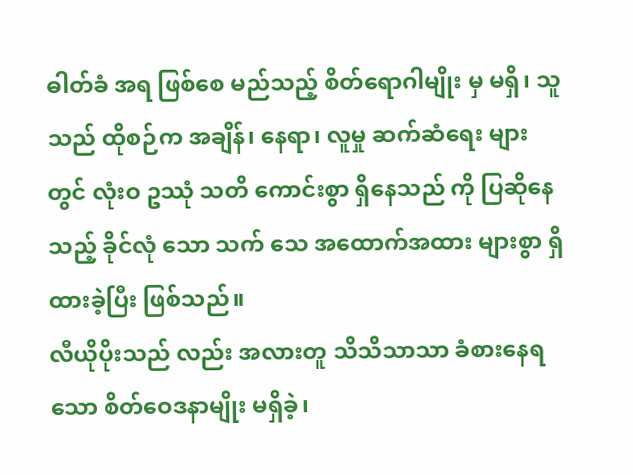ဓါတ်ခံ အရ ဖြစ်စေ မည်သည့် စိတ်ရောဂါမျိုး မှ မရှိ၊ သူသည် ထိုစဉ်က အချိန်၊ နေရာ၊ လူမှု ဆက်ဆံရေး များ တွင် လုံးဝ ဥဿုံ သတိ ကောင်းစွာ ရှိနေသည် ကို ပြဆိုနေသည့် ခိုင်လုံ သော သက် သေ အထောက်အထား များစွာ ရှိထားခဲ့ပြီး ဖြစ်သည်။
လီယိုပိုးသည် လည်း အလားတူ သိသိသာသာ ခံစားနေရသော စိတ်ဝေဒနာမျိုး မရှိခဲ့၊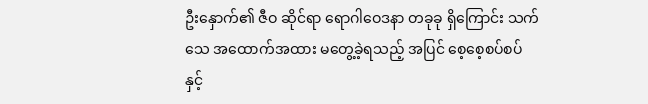ဦးနှောက်၏ ဇီဝ ဆိုင်ရာ ရောဂါဝေဒနာ တခုခု ရှိကြောင်း သက်သေ အထောက်အထား မတွေ့ခဲ့ရသည့် အပြင် စေ့စေ့စပ်စပ် နှင့်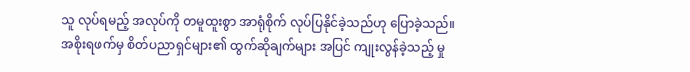သူ လုပ်ရမည့် အလုပ်ကို တမူထူးစွာ အာရုံစိုက် လုပ်ပြနိုင်ခဲ့သည်ဟု ပြောခဲ့သည်။
အစိုးရဖက်မှ စိတ်ပညာရှင်များ၏ ထွက်ဆိုချက်များ အပြင် ကျုးလွန်ခဲ့သည့် မှု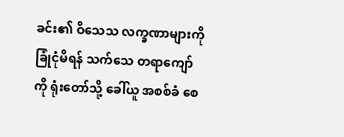ခင်း၏ ဝိသေသ လက္ခဏာများကို ခြုံငုံမိရန် သက်သေ တရာကျော်ကို ရုံးတော်သို့ ခေါ်ယူ အစစ်ခံ စေ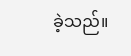ခဲ့သည်။